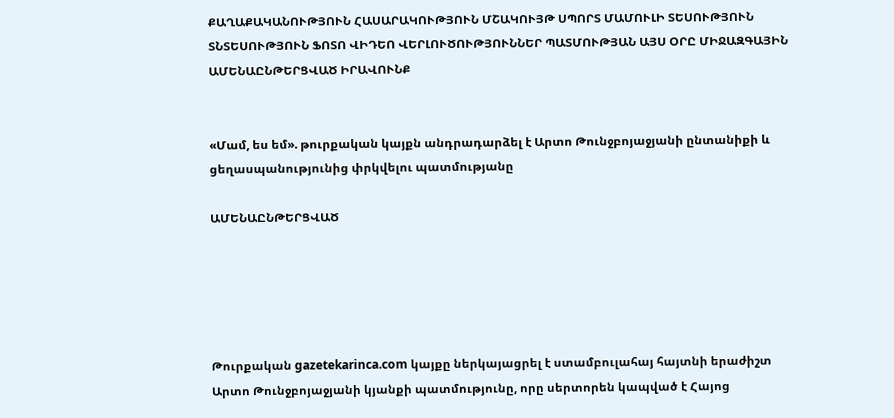ՔԱՂԱՔԱԿԱՆՈՒԹՅՈՒՆ ՀԱՍԱՐԱԿՈՒԹՅՈՒՆ ՄՇԱԿՈՒՅԹ ՍՊՈՐՏ ՄԱՄՈՒԼԻ ՏԵՍՈՒԹՅՈՒՆ ՏՆՏԵՍՈՒԹՅՈՒՆ ՖՈՏՈ ՎԻԴԵՈ ՎԵՐԼՈՒԾՈՒԹՅՈՒՆՆԵՐ ՊԱՏՄՈՒԹՅԱՆ ԱՅՍ ՕՐԸ ՄԻՋԱԶԳԱՅԻՆ ԱՄԵՆԱԸՆԹԵՐՑՎԱԾ ԻՐԱՎՈՒՆՔ


«Մամ, ես եմ». թուրքական կայքն անդրադարձել է Արտո Թունջբոյաջյանի ընտանիքի և ցեղասպանությունից փրկվելու պատմությանը

ԱՄԵՆԱԸՆԹԵՐՑՎԱԾ





Թուրքական gazetekarinca.com կայքը ներկայացրել է ստամբուլահայ հայտնի երաժիշտ Արտո Թունջբոյաջյանի կյանքի պատմությունը, որը սերտորեն կապված է Հայոց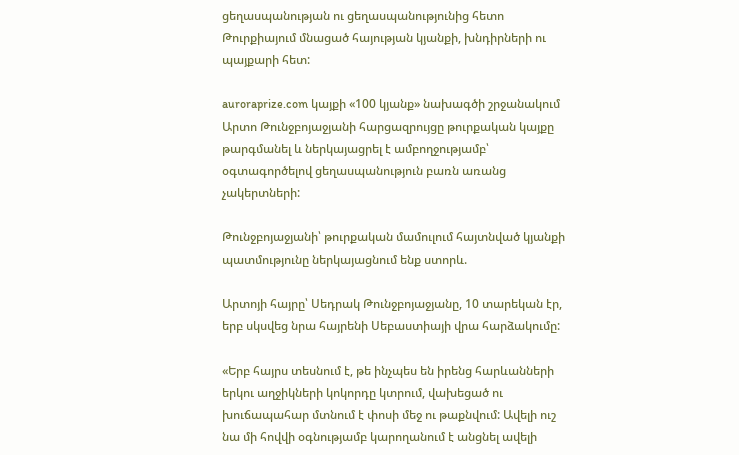ցեղասպանության ու ցեղասպանությունից հետո Թուրքիայում մնացած հայության կյանքի, խնդիրների ու պայքարի հետ:

auroraprize.com կայքի «100 կյանք» նախագծի շրջանակում Արտո Թունջբոյաջյանի հարցազրույցը թուրքական կայքը թարգմանել և ներկայացրել է ամբողջությամբ՝ օգտագործելով ցեղասպանություն բառն առանց չակերտների:

Թունջբոյաջյանի՝ թուրքական մամուլում հայտնված կյանքի պատմությունը ներկայացնում ենք ստորև.

Արտոյի հայրը՝ Սեդրակ Թունջբոյաջյանը, 10 տարեկան էր, երբ սկսվեց նրա հայրենի Սեբաստիայի վրա հարձակումը:

«Երբ հայրս տեսնում է, թե ինչպես են իրենց հարևանների երկու աղջիկների կոկորդը կտրում, վախեցած ու խուճապահար մտնում է փոսի մեջ ու թաքնվում: Ավելի ուշ նա մի հովվի օգնությամբ կարողանում է անցնել ավելի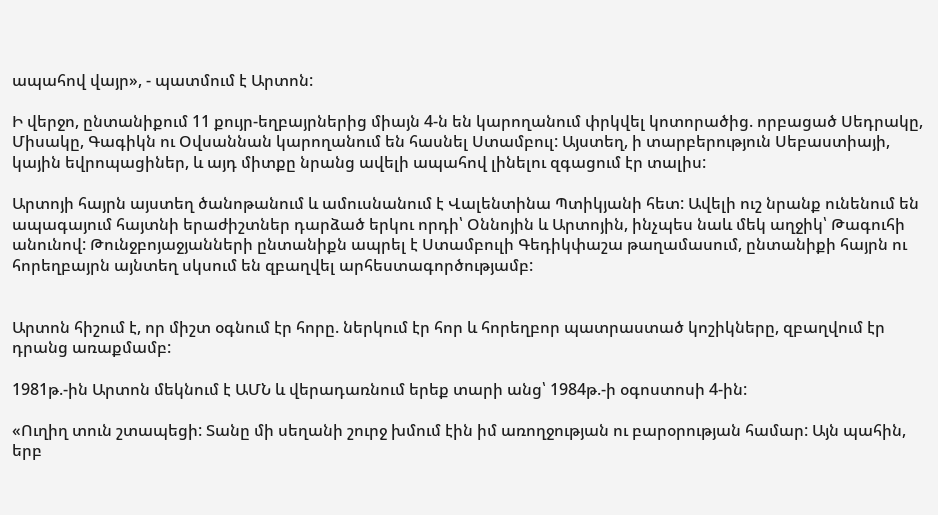ապահով վայր», - պատմում է Արտոն:

Ի վերջո, ընտանիքում 11 քույր-եղբայրներից միայն 4-ն են կարողանում փրկվել կոտորածից. որբացած Սեդրակը, Միսակը, Գագիկն ու Օվսաննան կարողանում են հասնել Ստամբուլ: Այստեղ, ի տարբերություն Սեբաստիայի, կային եվրոպացիներ, և այդ միտքը նրանց ավելի ապահով լինելու զգացում էր տալիս:

Արտոյի հայրն այստեղ ծանոթանում և ամուսնանում է Վալենտինա Պտիկյանի հետ: Ավելի ուշ նրանք ունենում են ապագայում հայտնի երաժիշտներ դարձած երկու որդի՝ Օննոյին և Արտոյին, ինչպես նաև մեկ աղջիկ՝ Թագուհի անունով: Թունջբոյաջյանների ընտանիքն ապրել է Ստամբուլի Գեդիկփաշա թաղամասում, ընտանիքի հայրն ու հորեղբայրն այնտեղ սկսում են զբաղվել արհեստագործությամբ:


Արտոն հիշում է, որ միշտ օգնում էր հորը. ներկում էր հոր և հորեղբոր պատրաստած կոշիկները, զբաղվում էր դրանց առաքմամբ:

1981թ.-ին Արտոն մեկնում է ԱՄՆ և վերադառնում երեք տարի անց՝ 1984թ.-ի օգոստոսի 4-ին:

«Ուղիղ տուն շտապեցի: Տանը մի սեղանի շուրջ խմում էին իմ առողջության ու բարօրության համար: Այն պահին, երբ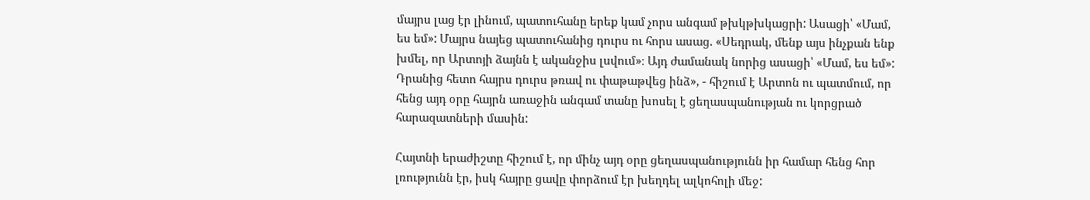մայրս լաց էր լինում, պատուհանը երեք կամ չորս անգամ թխկթխկացրի: Ասացի՝ «Մամ, ես եմ»: Մայրս նայեց պատուհանից դուրս ու հորս ասաց. «Սեդրակ, մենք այս ինչքան ենք խմել, որ Արտոյի ձայնն է ականջիս լսվում»։ Այդ ժամանակ նորից ասացի՝ «Մամ, ես եմ»: Դրանից հետո հայրս դուրս թռավ ու փաթաթվեց ինձ», - հիշում է Արտոն ու պատմում, որ հենց այդ օրը հայրն առաջին անգամ տանը խոսել է ցեղասպանության ու կորցրած հարազատների մասին:

Հայտնի երաժիշտը հիշում է, որ մինչ այդ օրը ցեղասպանությունն իր համար հենց հոր լռությունն էր, իսկ հայրը ցավը փորձում էր խեղդել ալկոհոլի մեջ: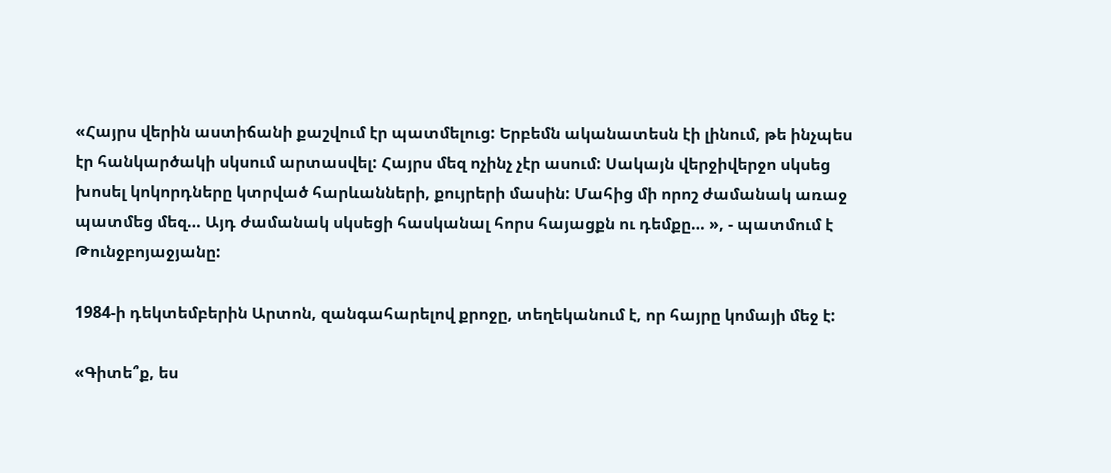«Հայրս վերին աստիճանի քաշվում էր պատմելուց: Երբեմն ականատեսն էի լինում, թե ինչպես էր հանկարծակի սկսում արտասվել: Հայրս մեզ ոչինչ չէր ասում: Սակայն վերջիվերջո սկսեց խոսել կոկորդները կտրված հարևանների, քույրերի մասին: Մահից մի որոշ ժամանակ առաջ պատմեց մեզ… Այդ ժամանակ սկսեցի հասկանալ հորս հայացքն ու դեմքը… », - պատմում է Թունջբոյաջյանը:

1984-ի դեկտեմբերին Արտոն, զանգահարելով քրոջը, տեղեկանում է, որ հայրը կոմայի մեջ է:

«Գիտե՞ք, ես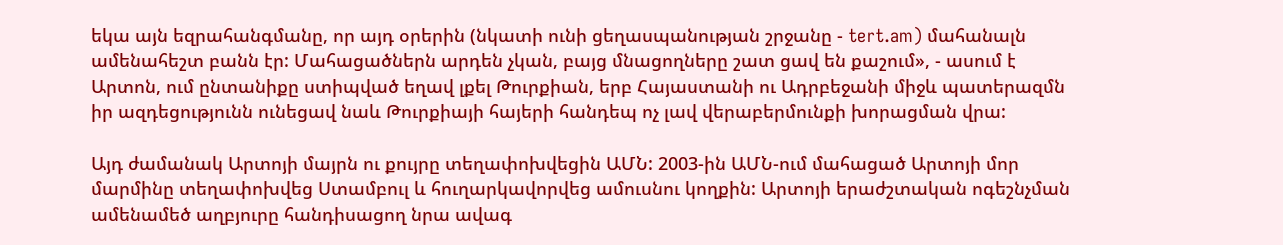եկա այն եզրահանգմանը, որ այդ օրերին (նկատի ունի ցեղասպանության շրջանը - tert.am) մահանալն ամենահեշտ բանն էր: Մահացածներն արդեն չկան, բայց մնացողները շատ ցավ են քաշում», - ասում է Արտոն, ում ընտանիքը ստիպված եղավ լքել Թուրքիան, երբ Հայաստանի ու Ադրբեջանի միջև պատերազմն իր ազդեցությունն ունեցավ նաև Թուրքիայի հայերի հանդեպ ոչ լավ վերաբերմունքի խորացման վրա:

Այդ ժամանակ Արտոյի մայրն ու քույրը տեղափոխվեցին ԱՄՆ: 2003-ին ԱՄՆ-ում մահացած Արտոյի մոր մարմինը տեղափոխվեց Ստամբուլ և հուղարկավորվեց ամուսնու կողքին: Արտոյի երաժշտական ոգեշնչման ամենամեծ աղբյուրը հանդիսացող նրա ավագ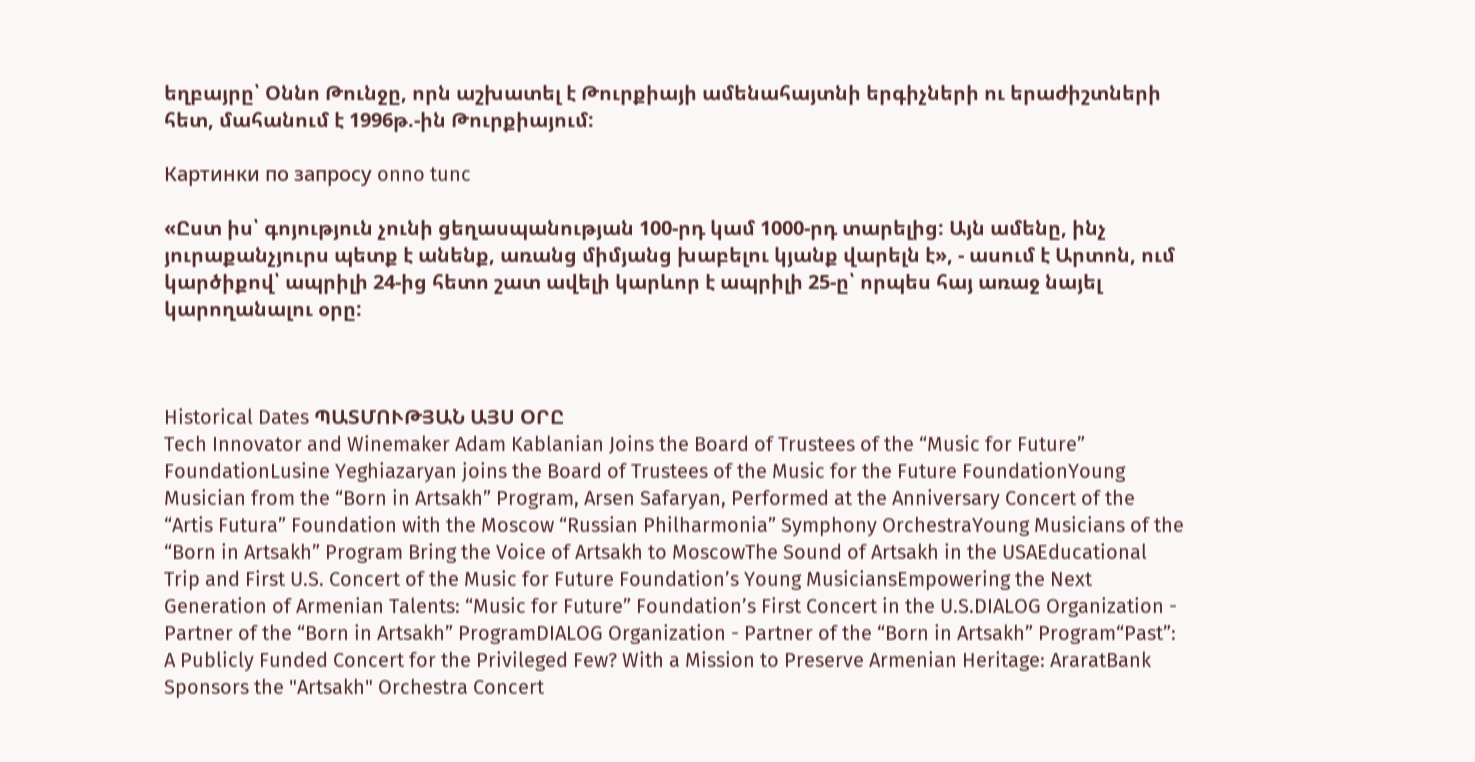եղբայրը՝ Օննո Թունջը, որն աշխատել է Թուրքիայի ամենահայտնի երգիչների ու երաժիշտների հետ, մահանում է 1996թ.-ին Թուրքիայում:

Картинки по запросу onno tunc

«Ըստ իս՝ գոյություն չունի ցեղասպանության 100-րդ կամ 1000-րդ տարելից: Այն ամենը, ինչ յուրաքանչյուրս պետք է անենք, առանց միմյանց խաբելու կյանք վարելն է», - ասում է Արտոն, ում կարծիքով՝ ապրիլի 24-ից հետո շատ ավելի կարևոր է ապրիլի 25-ը՝ որպես հայ առաջ նայել կարողանալու օրը:



Historical Dates ՊԱՏՄՈՒԹՅԱՆ ԱՅՍ ՕՐԸ
Tech Innovator and Winemaker Adam Kablanian Joins the Board of Trustees of the “Music for Future” FoundationLusine Yeghiazaryan joins the Board of Trustees of the Music for the Future FoundationYoung Musician from the “Born in Artsakh” Program, Arsen Safaryan, Performed at the Anniversary Concert of the “Artis Futura” Foundation with the Moscow “Russian Philharmonia” Symphony OrchestraYoung Musicians of the “Born in Artsakh” Program Bring the Voice of Artsakh to MoscowThe Sound of Artsakh in the USAEducational Trip and First U.S. Concert of the Music for Future Foundation’s Young MusiciansEmpowering the Next Generation of Armenian Talents: “Music for Future” Foundation’s First Concert in the U.S.DIALOG Organization - Partner of the “Born in Artsakh” ProgramDIALOG Organization - Partner of the “Born in Artsakh” Program“Past”: A Publicly Funded Concert for the Privileged Few? With a Mission to Preserve Armenian Heritage: AraratBank Sponsors the "Artsakh" Orchestra Concert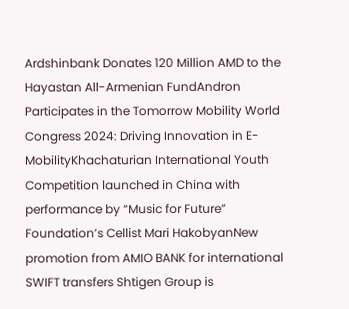Ardshinbank Donates 120 Million AMD to the Hayastan All-Armenian FundAndron Participates in the Tomorrow Mobility World Congress 2024: Driving Innovation in E-MobilityKhachaturian International Youth Competition launched in China with performance by “Music for Future” Foundation’s Cellist Mari HakobyanNew promotion from AMIO BANK for international SWIFT transfers Shtigen Group is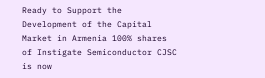Ready to Support the Development of the Capital Market in Armenia 100% shares of Instigate Semiconductor CJSC is now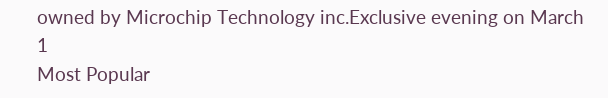owned by Microchip Technology inc.Exclusive evening on March 1
Most Popular